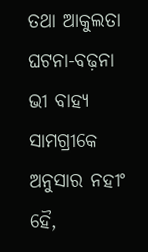ତଥା ଆକୁଲତା ଘଟନା-ବଢ଼ନା ଭୀ ବାହ୍ଯ ସାମଗ୍ରୀକେ ଅନୁସାର ନହୀଂ ହୈ,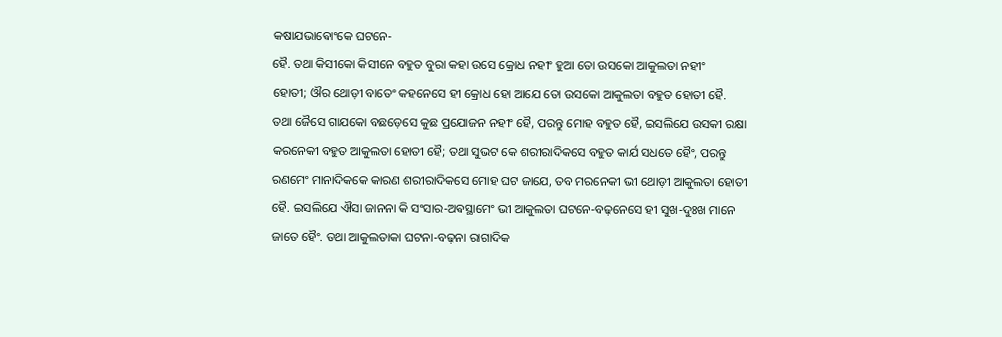କଷାଯଭାଵୋଂକେ ଘଟନେ-
ହୈ. ତଥା କିସୀକୋ କିସୀନେ ବହୁତ ବୁରା କହା ଉସେ କ୍ରୋଧ ନହୀଂ ହୁଆ ତୋ ଉସକୋ ଆକୁଲତା ନହୀଂ
ହୋତୀ; ଔର ଥୋଡ଼ୀ ବାତେଂ କହନେସେ ହୀ କ୍ରୋଧ ହୋ ଆଯେ ତୋ ଉସକୋ ଆକୁଲତା ବହୁତ ହୋତୀ ହୈ.
ତଥା ଜୈସେ ଗାଯକୋ ବଛଡ଼େସେ କୁଛ ପ୍ରଯୋଜନ ନହୀଂ ହୈ, ପରନ୍ତୁ ମୋହ ବହୁତ ହୈ, ଇସଲିଯେ ଉସକୀ ରକ୍ଷା
କରନେକୀ ବହୁତ ଆକୁଲତା ହୋତୀ ହୈ; ତଥା ସୁଭଟ କେ ଶରୀରାଦିକସେ ବହୁତ କାର୍ଯ ସଧତେ ହୈଂ, ପରନ୍ତୁ
ରଣମେଂ ମାନାଦିକକେ କାରଣ ଶରୀରାଦିକସେ ମୋହ ଘଟ ଜାଯେ, ତବ ମରନେକୀ ଭୀ ଥୋଡ଼ୀ ଆକୁଲତା ହୋତୀ
ହୈ. ଇସଲିଯେ ଐସା ଜାନନା କି ସଂସାର-ଅଵସ୍ଥାମେଂ ଭୀ ଆକୁଲତା ଘଟନେ-ବଢ଼ନେସେ ହୀ ସୁଖ-ଦୁଃଖ ମାନେ
ଜାତେ ହୈଂ. ତଥା ଆକୁଲତାକା ଘଟନା-ବଢ଼ନା ରାଗାଦିକ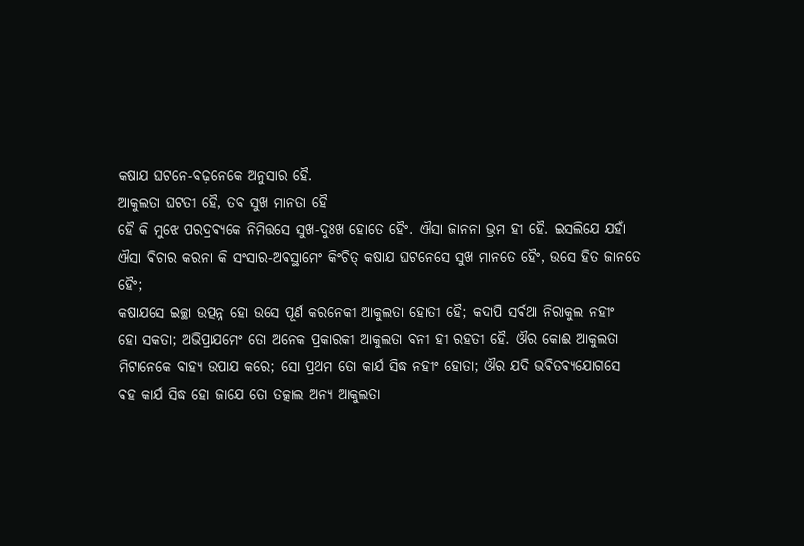କଷାଯ ଘଟନେ-ବଢ଼ନେକେ ଅନୁସାର ହୈ.
ଆକୁଲତା ଘଟତୀ ହୈ, ତବ ସୁଖ ମାନତା ହୈ
ହୈ କି ମୁଝେ ପରଦ୍ରଵ୍ଯକେ ନିମିତ୍ତସେ ସୁଖ-ଦୁଃଖ ହୋତେ ହୈଂ. ଐସା ଜାନନା ଭ୍ରମ ହୀ ହୈ. ଇସଲିଯେ ଯହାଁ
ଐସା ଵିଚାର କରନା କି ସଂସାର-ଅଵସ୍ଥାମେଂ କିଂଚିତ୍ କଷାଯ ଘଟନେସେ ସୁଖ ମାନତେ ହୈଂ, ଉସେ ହିତ ଜାନତେ
ହୈଂ;
କଷାଯସେ ଇଚ୍ଛା ଉତ୍ପନ୍ନ ହୋ ଉସେ ପୂର୍ଣ କରନେକୀ ଆକୁଲତା ହୋତୀ ହୈ; କଦାପି ସର୍ଵଥା ନିରାକୁଲ ନହୀଂ
ହୋ ସକତା; ଅଭିପ୍ରାଯମେଂ ତୋ ଅନେକ ପ୍ରକାରକୀ ଆକୁଲତା ବନୀ ହୀ ରହତୀ ହୈ. ଔର କୋଈ ଆକୁଲତା
ମିଟାନେକେ ବାହ୍ଯ ଉପାଯ କରେ; ସୋ ପ୍ରଥମ ତୋ କାର୍ଯ ସିଦ୍ଧ ନହୀଂ ହୋତା; ଔର ଯଦି ଭଵିତଵ୍ଯଯୋଗସେ
ଵହ କାର୍ଯ ସିଦ୍ଧ ହୋ ଜାଯେ ତୋ ତତ୍କାଲ ଅନ୍ଯ ଆକୁଲତା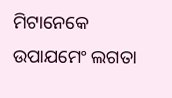ମିଟାନେକେ ଉପାଯମେଂ ଲଗତା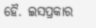ହୈ. ଇସପ୍ରକାର